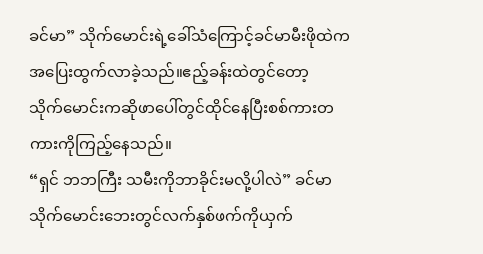ခင်မာ” သိုက်မောင်းရဲ့ခေါ်သံကြောင့်ခင်မာမီးဖိုထဲကအပြေးထွက်လာခဲ့သည်။ဧည့်ခန်းထဲတွင်တော့
သိုက်မောင်းကဆိုဖာပေါ်တွင်ထိုင်နေပြီးစစ်ကားတကားကိုကြည့်နေသည်။
“ရှင် ဘဘကြီး သမီးကိုဘာခိုင်းမလို့ပါလဲ” ခင်မာ သိုက်မောင်းဘေးတွင်လက်နှစ်ဖက်ကိုယှက်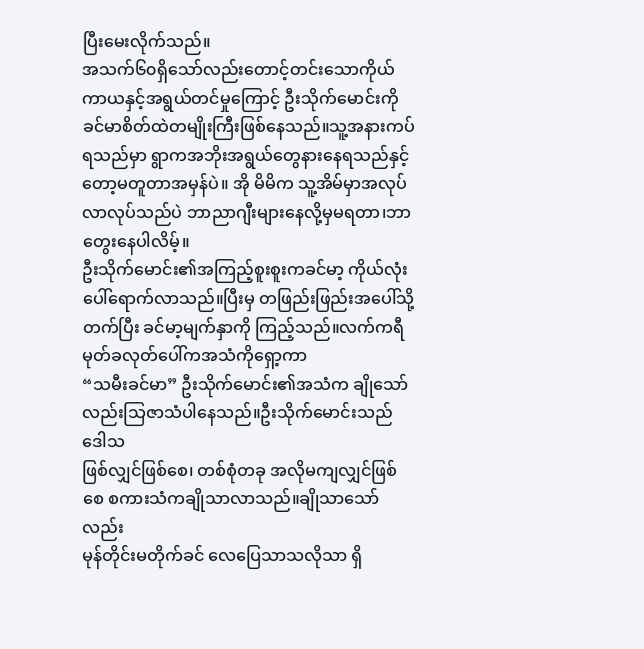ပြီးမေးလိုက်သည်။
အသက်၆၀ရှိသော်လည်းတောင့်တင်းသောကိုယ်ကာယနှင့်အရွယ်တင်မှုကြောင့် ဦးသိုက်မောင်းကို
ခင်မာစိတ်ထဲတမျိုးကြီးဖြစ်နေသည်။သူ့အနားကပ်ရသည်မှာ ရွာကအဘိုးအရွယ်တွေနားနေရသည်နှင့်
တော့မတူတာအမှန်ပဲ။ အို မိမိက သူ့အိမ်မှာအလုပ်လာလုပ်သည်ပဲ ဘာညာဂျီးများနေလို့မှမရတာ၊ဘာတွေးနေပါလိမ့်။
ဦးသိုက်မောင်း၏အကြည့်စူးစူးကခင်မာ့ ကိုယ်လုံးပေါ်ရောက်လာသည်။ပြီးမှ တဖြည်းဖြည်းအပေါ်သို့
တက်ပြီး ခင်မာ့မျက်နှာကို ကြည့်သည်။လက်ကရီမုတ်ခလုတ်ပေါ်ကအသံကိုရှော့ကာ
“သမီးခင်မာ” ဦးသိုက်မောင်း၏အသံက ချိုသော်လည်းသြဇာသံပါနေသည်။ဦးသိုက်မောင်းသည်ဒေါသ
ဖြစ်လျှင်ဖြစ်စေ၊ တစ်စုံတခု အလိုမကျလျှင်ဖြစ်စေ စကားသံကချိုသာလာသည်။ချိုသာသော်လည်း
မုန်တိုင်းမတိုက်ခင် လေပြေသာသလိုသာ ရှိ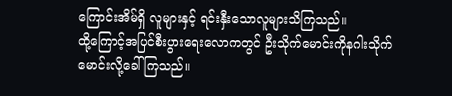ကြောင်းအိမ်ရှိ လူများနှင့် ရင်းနှီးသောလူများသိကြသည်။
ထို့ကြောင့်အပြင်စီးပွားရေးလောကတွင် ဦးသိုက်မောင်းကိုနဂါးသိုက်မောင်းလို့ခေါ်ကြသည်။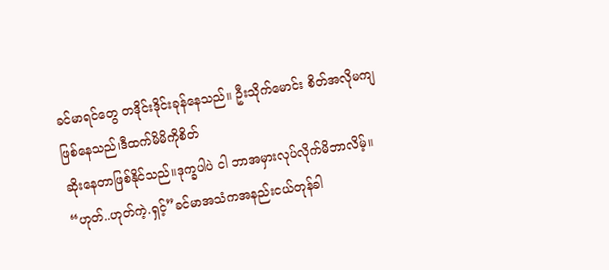ခင်မာရင်တွေ တဒိုင်းဒိုင်းခုန်နေသည်။ ဦးသိုက်မောင်း စိတ်အလိုမကျဖြစ်နေသည်၊ဒီထက်မိမိကိုစိတ်
ဆိုးနေတာဖြစ်နိုင်သည်။ဒုက္ခပါပဲ ငါ ဘာအမှားလုပ်လိုက်မိဘာလိမ့်။
“ဟုတ်..ဟုတ်ကဲ့.ရှင့်”ခင်မာအသံကအနည်းငယ်တုန်ခါ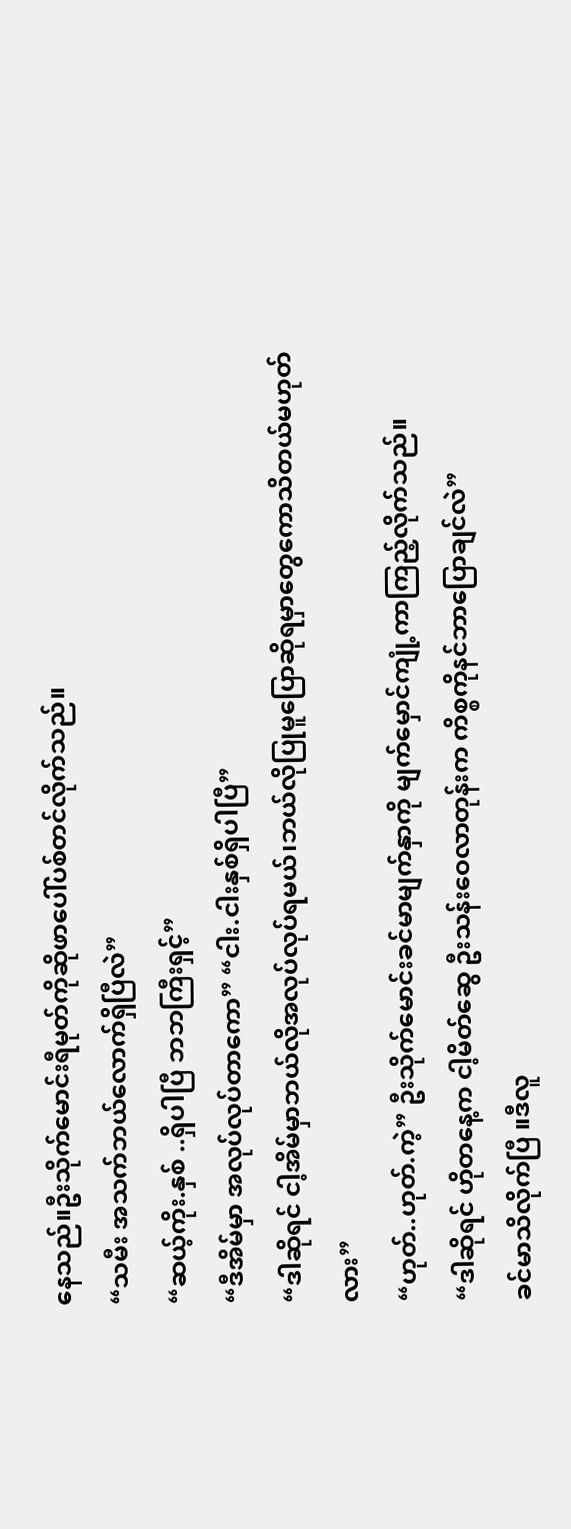နေသည်။ဦးသိုက်မောင်းရီမုတ်ကိုဆိုဖာပေါ်ပစ်တင်လိုက်သည်။
“သမီး အသက်ဘယ်လောက်ရှိပြီလဲ”
“ဆယ့်ကိုး.နှစ် ..ရှိပါပြီ ဘဘကြီးရှင့်”
“ဒီအိမ်မှာ အလုပ်လုပ်တာကော” “ငါး.ငါးနှစ်ရှိပါပြီ”
“ဒါဆိုရင် ငါ့အိမ်မှာဘယ်လိုအလုပ်လုပ်ရမယ်၊ဘယ်လိုပြုမူပြောဆိုရမှာတွေကောသိတယ်မဟုတ်လား”
“ဟုတ်..ဟုတ်.ကဲ့” ဦးသိုက်မောင်းခင်မာမျက်နှာကို မျက်မှောင်ကျုံ့ကာကြည့်လိုက်သည်။
“ဒါဆိုရင် ဟိုတနေ့က ငါ့မိတ်ဆွေ ဦးသန်းဝေလာတုန်းက ကိစ္စကိုနင်ဘာပြောချင်လဲ”
ခင်မာသိလိုက်ပြီ ။ဒီလူ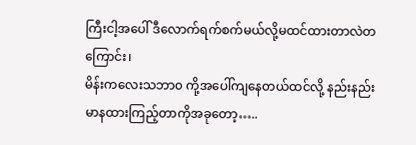ကြီးငါ့အပေါ် ဒီလောက်ရက်စက်မယ်လို့မထင်ထားတာလဲတကြောင်း၊
မိန်းကလေးသဘာ၀ ကို့အပေါ်ကျနေတယ်ထင်လို့ နည်းနည်းမာနထားကြည့်တာကိုအခုတော့…..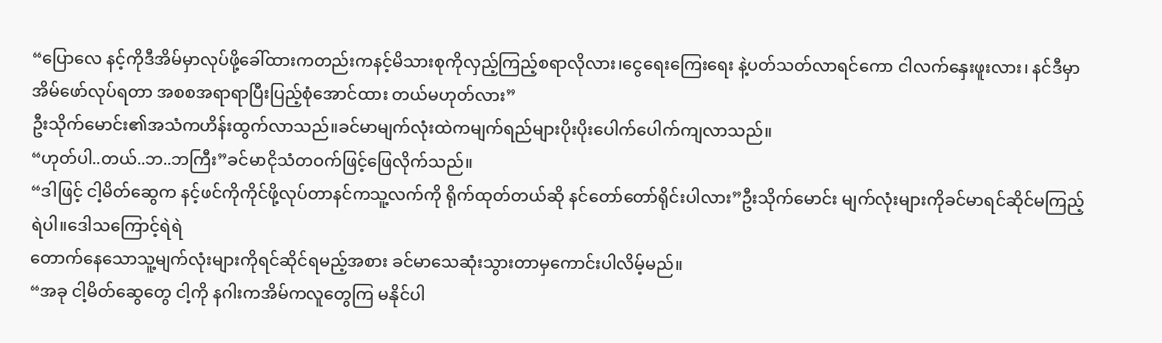“ပြောလေ နင့်ကိုဒီအိမ်မှာလုပ်ဖို့ခေါ်ထားကတည်းကနင့်မိသားစုကိုလှည့်ကြည့်စရာလိုလား၊ငွေရေးကြေးရေး နဲ့ပတ်သတ်လာရင်ကော ငါလက်နှေးဖူးလား၊ နင်ဒီမှာအိမ်ဖော်လုပ်ရတာ အစစအရာရာပြီးပြည့်စုံအောင်ထား တယ်မဟုတ်လား”
ဦးသိုက်မောင်း၏အသံကဟိန်းထွက်လာသည်။ခင်မာမျက်လုံးထဲကမျက်ရည်များပိုးပိုးပေါက်ပေါက်ကျလာသည်။
“ဟုတ်ပါ..တယ်..ဘ..ဘကြီး”ခင်မာငိုသံတဝက်ဖြင့်ဖြေလိုက်သည်။
“ဒါဖြင့် ငါ့မိတ်ဆွေက နင့်ဖင်ကိုကိုင်ဖို့လုပ်တာနင်ကသူ့လက်ကို ရိုက်ထုတ်တယ်ဆို နင်တော်တော်ရိုင်းပါလား”ဦးသိုက်မောင်း မျက်လုံးများကိုခင်မာရင်ဆိုင်မကြည့်ရဲပါ။ဒေါသကြောင့်ရဲရဲ
တောက်နေသောသူ့မျက်လုံးများကိုရင်ဆိုင်ရမည့်အစား ခင်မာသေဆုံးသွားတာမှကောင်းပါလိမ့်မည်။
“အခု ငါ့မိတ်ဆွေတွေ ငါ့ကို နဂါးကအိမ်ကလူတွေကြ မနိုင်ပါ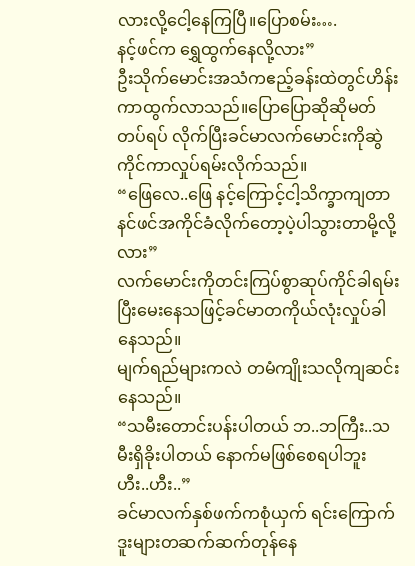လားလို့ငေါ့နေကြပြီ။ပြောစမ်း….
နင့်ဖင်က ရွှေထွက်နေလို့လား”
ဦးသိုက်မောင်းအသံကဧည့်ခန်းထဲတွင်ဟိန်းကာထွက်လာသည်။ပြောပြောဆိုဆိုမတ်တပ်ရပ် လိုက်ပြီးခင်မာလက်မောင်းကိုဆွဲကိုင်ကာလှုပ်ရမ်းလိုက်သည်။
“ဖြေလေ..ဖြေ နင့်ကြောင့်ငါ့သိက္ခာကျတာ နင်ဖင်အကိုင်ခံလိုက်တော့ပဲ့ပါသွားတာမို့လို့လား”
လက်မောင်းကိုတင်းကြပ်စွာဆုပ်ကိုင်ခါရမ်းပြီးမေးနေသဖြင့်ခင်မာတကိုယ်လုံးလှုပ်ခါနေသည်။
မျက်ရည်များကလဲ တမံကျိုးသလိုကျဆင်းနေသည်။
“သမီးတောင်းပန်းပါတယ် ဘ..ဘကြီး..သမီးရှိခိုးပါတယ် နောက်မဖြစ်စေရပါဘူး ဟီး..ဟီး..”
ခင်မာလက်နှစ်ဖက်ကစုံယှက် ရင်းကြောက်ဒူးများတဆက်ဆက်တုန်နေ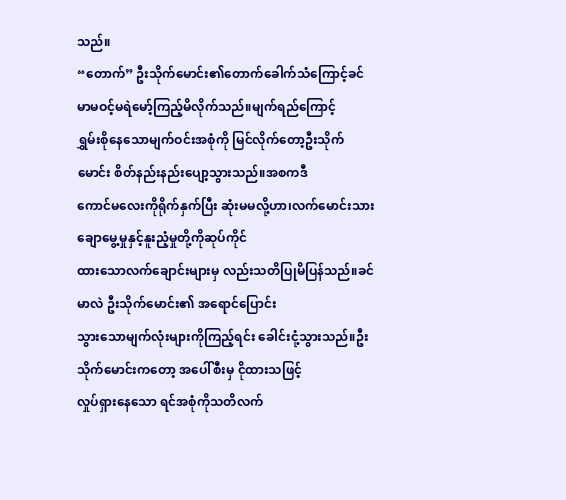သည်။
“တောက်” ဦးသိုက်မောင်း၏တောက်ခေါက်သံကြောင့်ခင်မာမဝင့်မရဲမော့်ကြည့်မိလိုက်သည်။မျက်ရည်ကြောင့်
ရွှမ်းစိုနေသောမျက်ဝင်းအစုံကို မြင်လိုက်တော့ဦးသိုက်မောင်း စိတ်နည်းနည်းပျော့သွားသည်။အစကဒီ
ကောင်မလေးကိုရိုက်နှက်ပြီး ဆုံးမမလို့ဟာ၊လက်မောင်းသားချောမွေ့မှုနှင့်နူးညံ့မှုတို့ကိုဆုပ်ကိုင်
ထားသောလက်ချောင်းများမှ လည်းသတိပြုမိပြန်သည်။ခင်မာလဲ ဦးသိုက်မောင်း၏ အရောင်ပြောင်း
သွားသောမျက်လုံးများကိုကြည့်ရင်း ခေါင်းငုံ့သွားသည်။ဦးသိုက်မောင်းကတော့ အပေါ်စီးမှ ငိုထားသဖြင့်
လှုပ်ရှားနေသော ရင်အစုံကိုသတိလက်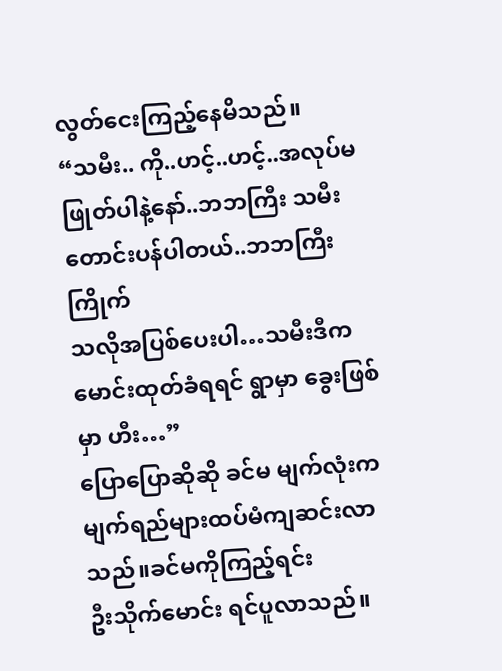လွတ်ငေးကြည့်နေမိသည်။
“သမီး.. ကို..ဟင့်..ဟင့်..အလုပ်မဖြုတ်ပါနဲ့နော်..ဘဘကြီး သမီးတောင်းပန်ပါတယ်..ဘဘကြီးကြိုက်
သလိုအပြစ်ပေးပါ…သမီးဒီကမောင်းထုတ်ခံရရင် ရွာမှာ ခွေးဖြစ်မှာ ဟီး…”
ပြောပြောဆိုဆို ခင်မ မျက်လုံးကမျက်ရည်များထပ်မံကျဆင်းလာသည်။ခင်မကိုကြည့်ရင်း
ဦးသိုက်မောင်း ရင်ပူလာသည်။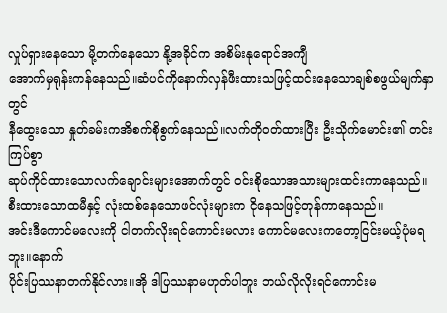လှုပ်ရှားနေသော မို့တက်နေသော နို့အခိုင်က အစိမ်းနုရောင်အကျီ
အောက်မှရုန်းကန်နေသည်။ဆံပင်ကိုနောက်လှန်ဖီးထားသဖြင့်ထင်းနေသောချစ်စဖွယ်မျက်နှာတွင်
နီထွေးသော နှုတ်ခမ်းကအိစက်စိုစွက်နေသည်။လက်တိုဝတ်ထားပြီး ဦးသိုက်မောင်း၏ တင်းကြပ်စွာ
ဆုပ်ကိုင်ထားသောလက်ချောင်းများအောက်တွင် ဝင်းစိုသောအသားများထင်းကာနေသည်။
စီးထားသောထမီနှင့် လုံးထစ်နေသောဖင်လုံးများက ငိုနေသဖြင့်တုန်ကာနေသည်။
အင်းဒီကောင်မလေးကို ငါတက်လိုးရင်ကောင်းမလား ကောင်မလေးကတော့ငြင်းမယ့်ပုံမရဘူး။နောက်
ပိုင်းပြဿနာတက်နိုင်လား။အို ဒါပြဿနာမဟုတ်ပါဘူး ဘယ်လိုလိုးရင်ကောင်းမ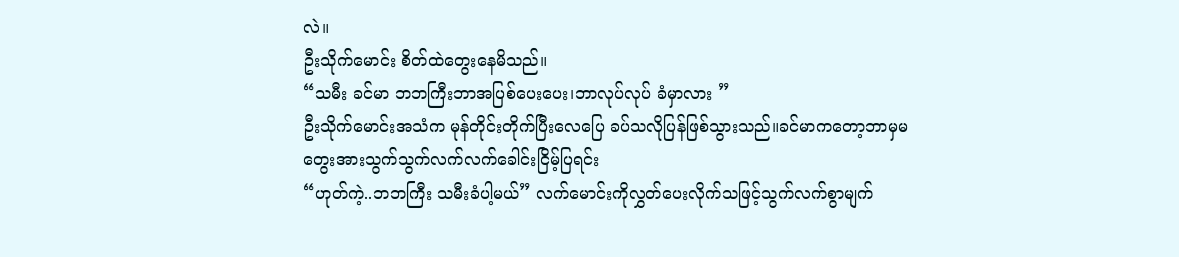လဲ။
ဦးသိုက်မောင်း စိတ်ထဲတွေးနေမိသည်။
“သမီး ခင်မာ ဘဘကြီးဘာအပြစ်ပေးပေး၊ဘာလုပ်လုပ် ခံမှာလား ”
ဦးသိုက်မောင်းအသံက မုန်တိုင်းတိုက်ပြီးလေပြေ ခပ်သလိုပြန်ဖြစ်သွားသည်။ခင်မာကတော့ဘာမှမ
တွေးအားသွက်သွက်လက်လက်ခေါင်းငြိမ့်ပြရင်း
“ဟုတ်ကဲ့..ဘဘကြီး သမီးခံပါ့မယ်” လက်မောင်းကိုလွှတ်ပေးလိုက်သဖြင့်သွက်လက်စွာမျက်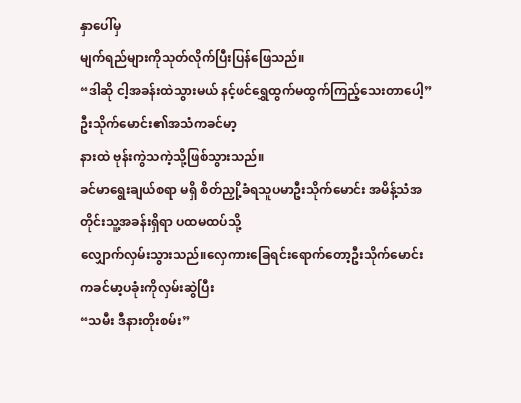နှာပေါ်မှ
မျက်ရည်များကိုသုတ်လိုက်ပြီးပြန်ဖြေသည်။
“ဒါဆို ငါ့အခန်းထဲသွားမယ် နင့်ဖင်ရွှေထွက်မထွက်ကြည့်သေးတာပေါ့”ဦးသိုက်မောင်း၏အသံကခင်မာ့
နားထဲ ဗုန်းကွဲသကဲ့သို့ဖြစ်သွားသည်။
ခင်မာရွေးချယ်စရာ မရှိ စိတ်ညှို့ခံရသူပမာဦးသိုက်မောင်း အမိန့်သံအတိုင်းသူ့အခန်းရှိရာ ပထမထပ်သို့
လျှောက်လှမ်းသွားသည်။လှေကားခြေရင်းရောက်တော့ဦးသိုက်မောင်းကခင်မာ့ပခုံးကိုလှမ်းဆွဲပြီး
“သမီး ဒီနားတိုးစမ်း”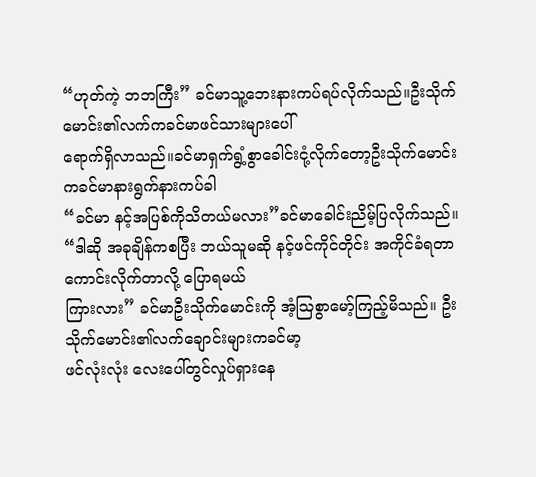“ဟုတ်ကဲ့ ဘဘကြီး” ခင်မာသူ့ဘေးနားကပ်ရပ်လိုက်သည်။ဦးသိုက်မောင်း၏လက်ကခင်မာဖင်သားများပေါ်
ရောက်ရှိလာသည်။ခင်မာရှက်ရွံ့စွာခေါင်းငုံ့လိုက်တော့ဦးသိုက်မောင်းကခင်မာနားရွက်နားကပ်ခါ
“ခင်မာ နင့်အပြစ်ကိုသိတယ်မလား”ခင်မာခေါင်းညိမ့်ပြလိုက်သည်။
“ဒါဆို အခုချိန်ကစပြီး ဘယ်သူမဆို နင့်ဖင်ကိုင်တိုင်း အကိုင်ခံရတာကောင်းလိုက်တာလို့ ပြောရမယ်
ကြားလား” ခင်မာဦးသိုက်မောင်းကို အံ့သြစွာမော့်ကြည့်မိသည်။ ဦးသိုက်မောင်း၏လက်ချောင်းများကခင်မာ့
ဖင်လုံးလုံး လေးပေါ်တွင်လှုပ်ရှားနေ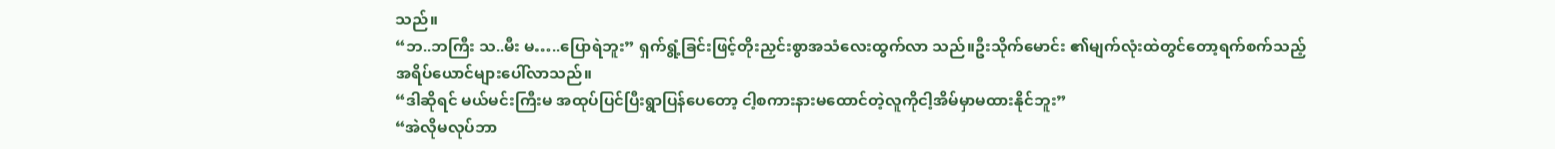သည်။
“ဘ..ဘကြီး သ..မီး မ…..ပြောရဲဘူး” ရှက်ရွံ့ခြင်းဖြင့်တိုးညှင်းစွာအသံလေးထွက်လာ သည်။ဦးသိုက်မောင်း ၏မျက်လုံးထဲတွင်တော့ရက်စက်သည့်
အရိပ်ယောင်များပေါ်လာသည်။
“ဒါဆိုရင် မယ်မင်းကြီးမ အထုပ်ပြင်ပြီးရွာပြန်ပေတော့ ငါ့စကားနားမထောင်တဲ့လူကိုငါ့အိမ်မှာမထားနိုင်ဘူး”
“အဲလိုမလုပ်ဘာ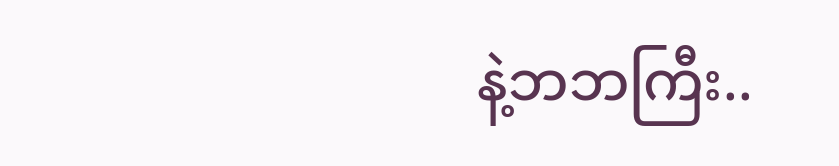နဲ့ဘဘကြီး..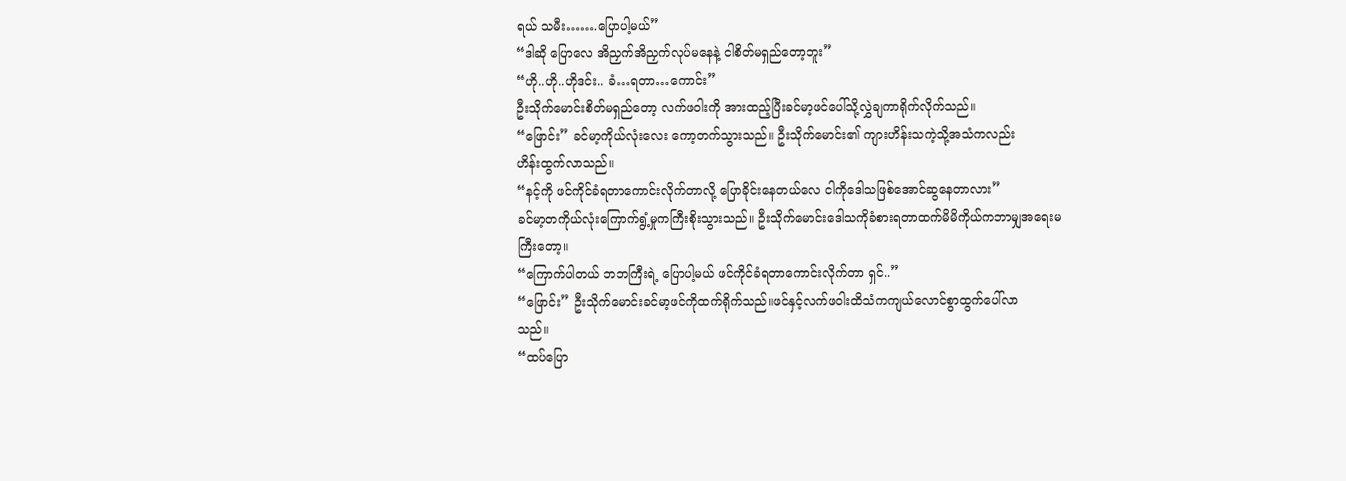ရယ် သမီး…….ပြောပါ့မယ်”
“ဒါဆို ပြောလေ အိညှက်အိညှက်လုပ်မနေနဲ့ ငါစိတ်မရှည်တော့ဘူး”
“ဟို..ဟို..ဟိုဒင်း.. ခံ…ရတာ…ကောင်း”
ဦးသိုက်မောင်းစိတ်မရှည်တော့ လက်ဖဝါးကို အားထည့်ပြီးခင်မာ့ဖင်ပေါ်သို့လွှဲချကာရိုက်လိုက်သည်။
“ဖြောင်း” ခင်မာ့ကိုယ်လုံးလေး ကော့တက်သွားသည်။ ဦးသိုက်မောင်း၏ ကျားဟိန်းသကဲ့သို့အသံကလည်း
ဟိန်းထွက်လာသည်။
“နင့်ကို ဖင်ကိုင်ခံရတာကောင်းလိုက်တာလို့ ပြောခိုင်းနေတယ်လေ ငါကိုဒေါသဖြစ်အောင်ဆွနေတာလား”
ခင်မာ့တကိုယ်လုံးကြောက်ရွံ့မှုကကြီးစိုးသွားသည်။ ဦးသိုက်မောင်းဒေါသကိုခံစားရတာထက်မိမိကိုယ်ကဘာမျှအရေးမကြီးတော့။
“ကြောက်ပါတယ် ဘဘကြီးရဲ့ ပြောပါ့မယ် ဖင်ကိုင်ခံရတာကောင်းလိုက်တာ ရှင်..”
“ဖြောင်း” ဦးသိုက်မောင်းခင်မာ့ဖင်ကိုထက်ရိုက်သည်။ဖင်နှင့်လက်ဖဝါးထိသံကကျယ်လောင်စွာထွက်ပေါ်လာ
သည်။
“ထပ်ပြော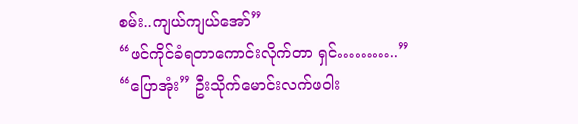စမ်း..ကျယ်ကျယ်အော်”
“ဖင်ကိုင်ခံရတာကောင်းလိုက်တာ ရှင်………..”
“ပြောအုံး” ဦးသိုက်မောင်းလက်ဖဝါး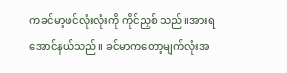ကခင်မာ့ဖင်လုံးလုံးကို ကိုင်ညှစ် သည်။အားရအောင်နယ်သည်။ ခင်မာကတော့မျက်လုံးအ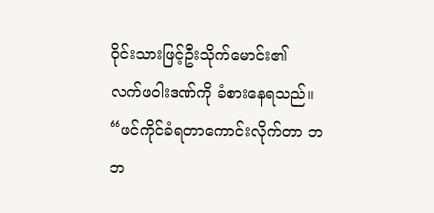ဝိုင်းသားဖြင့်ဦးသိုက်မောင်း၏
လက်ဖဝါးဒဏ်ကို ခံစားနေရသည်။
“ဖင်ကိုင်ခံရတာကောင်းလိုက်တာ ဘဘ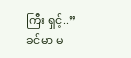ကြီး ရှင့်..”
ခင်မာ မ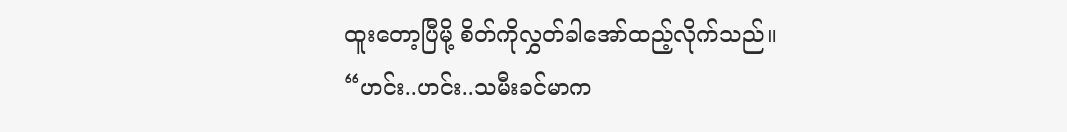ထူးတော့ပြီမို့ စိတ်ကိုလွှတ်ခါအော်ထည့်လိုက်သည်။
“ဟင်း..ဟင်း..သမီးခင်မာက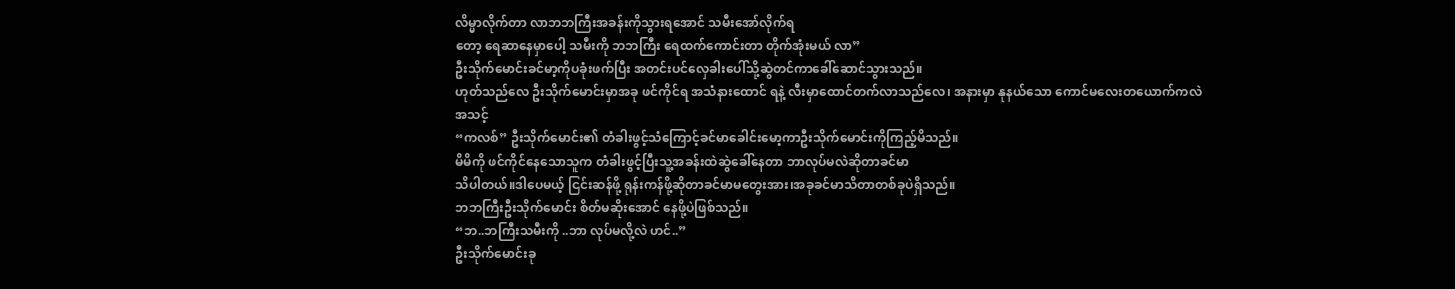လိမ္မာလိုက်တာ လာဘဘကြီးအခန်းကိုသွားရအောင် သမီးအော်လိုက်ရ
တော့ ရေဆာနေမှာပေါ့ သမီးကို ဘဘကြီး ရေထက်ကောင်းတာ တိုက်အုံးမယ် လာ”
ဦးသိုက်မောင်းခင်မာ့ကိုပခုံးဖက်ပြီး အတင်းပင်လှေခါးပေါ်သို့ဆွဲတင်ကာခေါ်ဆောင်သွားသည်။
ဟုတ်သည်လေ ဦးသိုက်မောင်းမှာအခု ဖင်ကိုင်ရ အသံနားထောင် ရနဲ့ လီးမှာထောင်တက်လာသည်လေ၊ အနားမှာ နုနယ်သော ကောင်မလေးတယောက်ကလဲအသင့်
“ကလစ်” ဦးသိုက်မောင်း၏ တံခါးဖွင့်သံကြောင့်ခင်မာခေါင်းမော့ကာဦးသိုက်မောင်းကိုကြည့်မိသည်။
မိမိကို ဖင်ကိုင်နေသောသူက တံခါးဖွင့်ပြီးသူ့အခန်းထဲဆွဲခေါ်နေတာ ဘာလုပ်မလဲဆိုတာခင်မာ
သိပါတယ်။ဒါပေမယ့် ငြင်းဆန်ဖို့ ရုန်းကန်ဖို့ဆိုတာခင်မာမတွေးအား၊အခုခင်မာသိတာတစ်ခုပဲရှိသည်။
ဘဘကြီးဦးသိုက်မောင်း စိတ်မဆိုးအောင် နေဖို့ပဲဖြစ်သည်။
“ဘ..ဘကြီးသမီးကို ..ဘာ လုပ်မလို့လဲ ဟင်..”
ဦးသိုက်မောင်းခု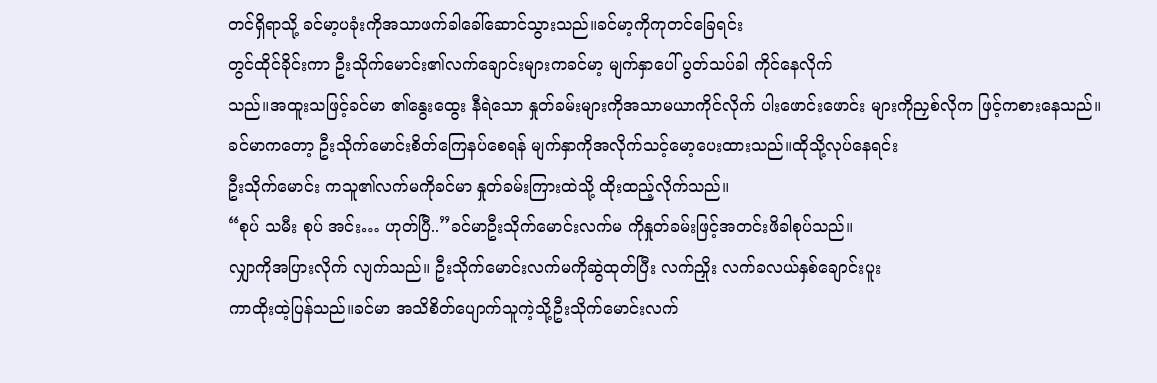တင်ရှိရာသို့ ခင်မာ့ပခုံးကိုအသာဖက်ခါခေါ်ဆောင်သွားသည်။ခင်မာ့ကိုကုတင်ခြေရင်း
တွင်ထိုင်ခိုင်းကာ ဦးသိုက်မောင်း၏လက်ချောင်းများကခင်မာ့ မျက်နှာပေါ် ပွတ်သပ်ခါ ကိုင်နေလိုက်
သည်။အထူးသဖြင့်ခင်မာ ၏နွေးထွေး နီရဲသော နှုတ်ခမ်းများကိုအသာမယာကိုင်လိုက် ပါးဖောင်းဖောင်း များကိုညှစ်လိုက ဖြင့်ကစားနေသည်။
ခင်မာကတော့ ဦးသိုက်မောင်းစိတ်ကြေနပ်စေရန် မျက်နှာကိုအလိုက်သင့်မော့ပေးထားသည်။ထိုသို့လုပ်နေရင်း
ဦးသိုက်မောင်း ကသူ၏လက်မကိုခင်မာ နှုတ်ခမ်းကြားထဲသို့ ထိုးထည့်လိုက်သည်။
“စုပ် သမီး စုပ် အင်း… ဟုတ်ပြီ..”ခင်မာဦးသိုက်မောင်းလက်မ ကိုနှုတ်ခမ်းဖြင့်အတင်းဖိခါစုပ်သည်။
လျှာကိုအပြားလိုက် လျက်သည်။ ဦးသိုက်မောင်းလက်မကိုဆွဲထုတ်ပြီး လက်ညှိုး လက်ခလယ်နှစ်ချောင်းပူး
ကာထိုးထဲ့ပြန်သည်။ခင်မာ အသိစိတ်ပျောက်သူကဲ့သို့ဦးသိုက်မောင်းလက်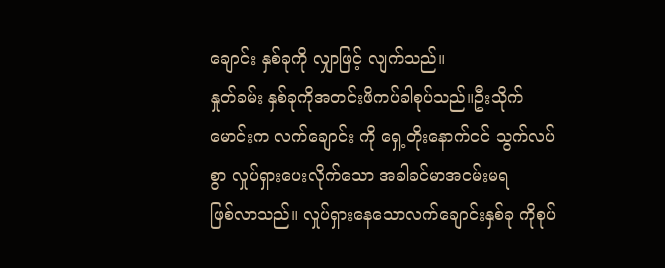ချောင်း နှစ်ခုကို လျှာဖြင့် လျက်သည်။
နှုတ်ခမ်း နှစ်ခုကိုအတင်းဖိကပ်ခါစုပ်သည်။ဦးသိုက်မောင်းက လက်ချောင်း ကို ရှေ့တိုးနောက်ငင် သွက်လပ်စွာ လှုပ်ရှားပေးလိုက်သော အခါခင်မာအငမ်းမရ
ဖြစ်လာသည်။ လှုပ်ရှားနေသောလက်ချောင်းနှစ်ခု ကိုစုပ်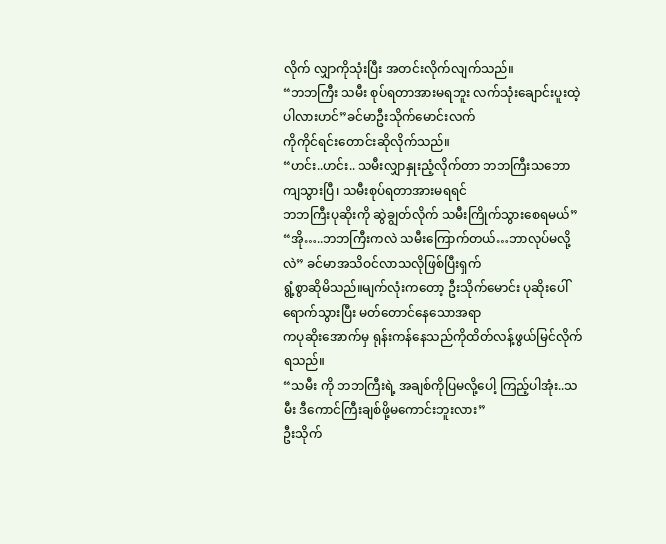လိုက် လျှာကိုသုံးပြီး အတင်းလိုက်လျက်သည်။
“ဘဘကြီး သမီး စုပ်ရတာအားမရဘူး လက်သုံးချောင်းပူးထဲ့ ပါလားဟင်”ခင်မာဦးသိုက်မောင်းလက်
ကိုကိုင်ရင်းတောင်းဆိုလိုက်သည်။
“ဟင်း..ဟင်း.. သမီးလျှာနှုးညံ့လိုက်တာ ဘဘကြီးသဘောကျသွားပြီ၊ သမီးစုပ်ရတာအားမရရင်
ဘဘကြီးပုဆိုးကို ဆွဲချွတ်လိုက် သမီးကြိုက်သွားစေရမယ်”
“အို…..ဘဘကြီးကလဲ သမီးကြောက်တယ်…ဘာလုပ်မလို့လဲ” ခင်မာအသိဝင်လာသလိုဖြစ်ပြီးရှက်
ရွံ့စွာဆိုမိသည်။မျက်လုံးကတော့ ဦးသိုက်မောင်း ပုဆိုးပေါ်ရောက်သွားပြီး မတ်တောင်နေသောအရာ
ကပုဆိုးအောက်မှ ရုန်းကန်နေသည်ကိုထိတ်လန့်ဖွယ်မြင်လိုက်ရသည်။
“သမီး ကို ဘဘကြီးရဲ့ အချစ်ကိုပြမလို့ပေါ့ ကြည့်ပါအုံး..သမီး ဒီကောင်ကြီးချစ်ဖို့မကောင်းဘူးလား”
ဦးသိုက်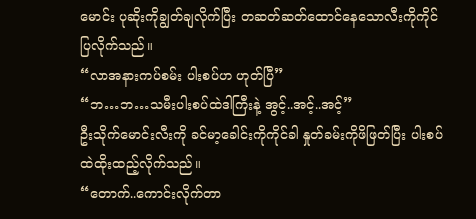မောင်း ပုဆိုးကိုချွတ်ချလိုက်ပြီး တဆတ်ဆတ်ထောင်နေသောလီးကိုကိုင်ပြလိုက်သည်။
“လာအနားကပ်စမ်း ပါးစပ်ဟ ဟုတ်ပြီ”
“ဘ…ဘ…သမီးပါးစပ်ထဲဒါကြီးနဲ့ အွင့်..အင့်..အင့်”
ဦးသိုက်မောင်းလီးကို ခင်မာ့ခေါင်းကိုကိုင်ခါ နှုတ်ခမ်းကိုဖိဖြတ်ပြီး ပါးစပ်ထဲထိုးထည့်လိုက်သည်။
“တောက်..ကောင်းလိုက်တာ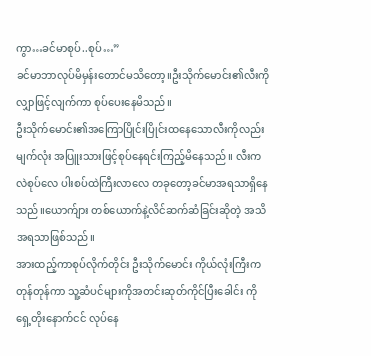ကွာ…ခင်မာစုပ်..စုပ်…”
ခင်မာဘာလုပ်မိမှန်းတောင်မသိတော့။ဦးသိုက်မောင်း၏လီးကို လျှာဖြင့်လျက်ကာ စုပ်ပေးနေမိသည်။
ဦးသိုက်မောင်း၏အကြောပြိုင်းပြိုင်းထနေသောလီးကိုလည်းမျက်လုံး အပြူးသားဖြင့်စုပ်နေရင်းကြည့်မိနေသည်။ လီးကလဲစုပ်လေ ပါးစပ်ထဲကြီးလာလေ တခုတော့ခင်မာအရသာရှိနေ သည်။ယောက်ျား တစ်ယောက်နဲ့လိင်ဆက်ဆံခြင်းဆိုတဲ့ အသိအရသာဖြစ်သည်။
အားထည့်ကာစုပ်လိုက်တိုင်း ဦးသိုက်မောင်း ကိုယ်လုံးကြီးက တုန်တုန်ကာ သူ့ဆံပင်များကိုအတင်းဆုတ်ကိုင်ပြီးခေါင်း ကိုရှေ့တိုးနောက်ငင် လုပ်နေ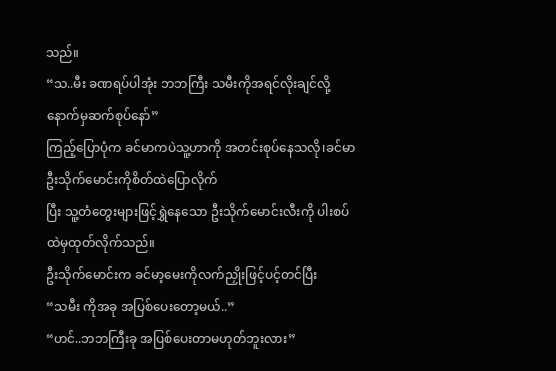သည်။
“သ..မီး ခဏရပ်ပါအုံး ဘဘကြီး သမီးကိုအရင်လိုးချင်လို့ နောက်မှဆက်စုပ်နော်”
ကြည့်ပြောပုံက ခင်မာကပဲသူ့ဟာကို အတင်းစုပ်နေသလို၊ခင်မာ ဦးသိုက်မောင်းကိုစိတ်ထဲပြောလိုက်
ပြီး သူ့တံတွေးများဖြင့်ရွှဲနေသော ဦးသိုက်မောင်းလီးကို ပါးစပ်ထဲမှထုတ်လိုက်သည်။
ဦးသိုက်မောင်းက ခင်မာ့မေးကိုလက်ညှိုးဖြင့်ပင့်တင်ပြီး
“သမီး ကိုအခု အပြစ်ပေးတော့မယ်..”
“ဟင်..ဘဘကြီးခု အပြစ်ပေးတာမဟုတ်ဘူးလား”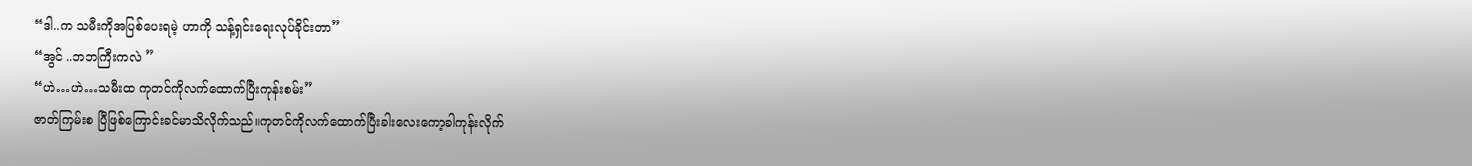“ဒါ..က သမီးကိုအပြစ်ပေးရမဲ့ ဟာကို သန့်ရှင်းရေးလုပ်ခိုင်းတာ”
“အွင် ..ဘဘကြီးကလဲ ”
“ဟဲ…ဟဲ…သမီးထ ကုတင်ကိုလက်ထောက်ပြီးကုန်းစမ်း”
ဇာတ်ကြမ်းစ ပြီဖြစ်ကြောင်းခင်မာသိလိုက်သည်။ကုတင်ကိုလက်ထောက်ပြီးခါးလေးကော့ခါကုန်းလိုက်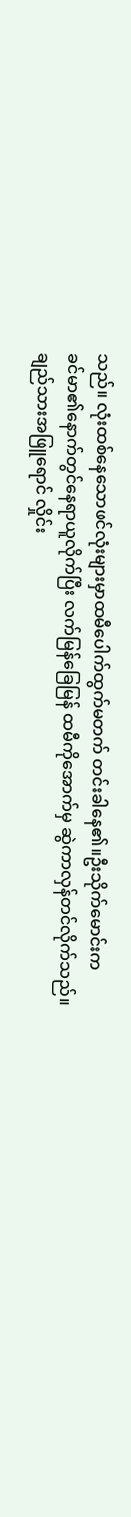သည်။ လုံးထစ်နေသောဖင်လုံးများမှာထမီပေါက်ထွက်မတက် တင်းခါနေ၏။ဦးသိုက်မောင်းက
ခင်မာ၏နောက်တွင်နေရာယူလိုက်ပြီး လက်မြန်ခြေမြန် ထမီကိုအောက်မှ ဆွဲကာလှန်တင်လိုက်သည်။
ချည်သားအဖြူရောင် လှိုင်း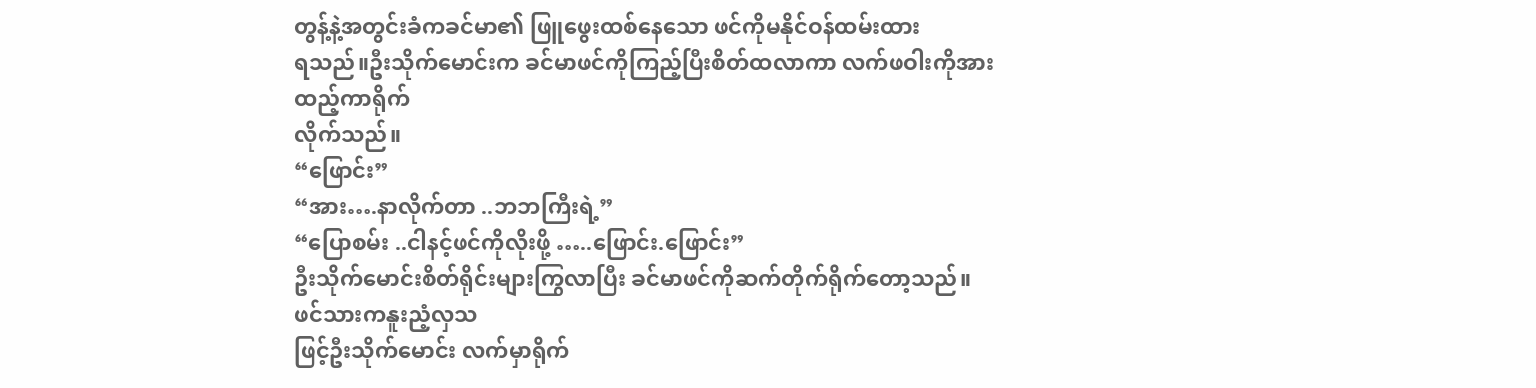တွန့်နဲ့အတွင်းခံကခင်မာ၏ ဖြူဖွေးထစ်နေသော ဖင်ကိုမနိုင်ဝန်ထမ်းထား
ရသည်။ဦးသိုက်မောင်းက ခင်မာဖင်ကိုကြည့်ပြီးစိတ်ထလာကာ လက်ဖဝါးကိုအားထည့်ကာရိုက်
လိုက်သည်။
“ဖြောင်း”
“အား….နာလိုက်တာ ..ဘဘကြီးရဲ့”
“ပြောစမ်း ..ငါနင့်ဖင်ကိုလိုးဖို့ …..ဖြောင်း.ဖြောင်း”
ဦးသိုက်မောင်းစိတ်ရိုင်းများကြွလာပြီး ခင်မာဖင်ကိုဆက်တိုက်ရိုက်တော့သည်။ဖင်သားကနူးညံ့လှသ
ဖြင့်ဦးသိုက်မောင်း လက်မှာရိုက်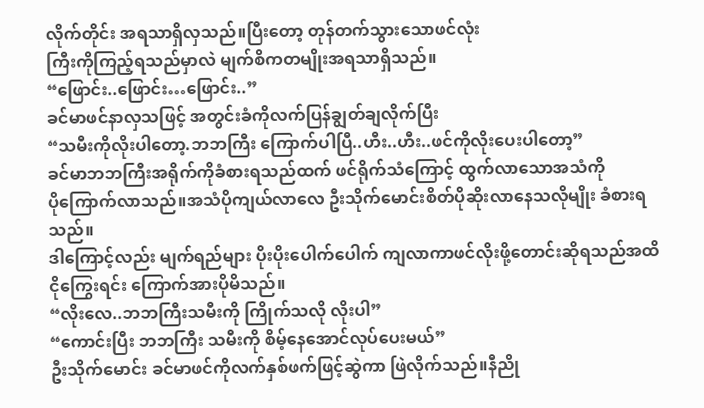လိုက်တိုင်း အရသာရှိလှသည်။ပြီးတော့ တုန်တက်သွားသောဖင်လုံး
ကြီးကိုကြည့်ရသည်မှာလဲ မျက်စိကတမျိုးအရသာရှိသည်။
“ဖြောင်း..ဖြောင်း…ဖြောင်း..”
ခင်မာဖင်နာလှသဖြင့် အတွင်းခံကိုလက်ပြန်ချွတ်ချလိုက်ပြီး
“သမီးကိုလိုးပါတော့.ဘဘကြီး ကြောက်ပါပြီ..ဟီး..ဟီး..ဖင်ကိုလိုးပေးပါတော့”
ခင်မာဘဘကြီးအရိုက်ကိုခံစားရသည်ထက် ဖင်ရိုက်သံကြောင့် ထွက်လာသောအသံကို
ပိုကြောက်လာသည်။အသံပိုကျယ်လာလေ ဦးသိုက်မောင်းစိတ်ပိုဆိုးလာနေသလိုမျိုး ခံစားရသည်။
ဒါကြောင့်လည်း မျက်ရည်များ ပိုးပိုးပေါက်ပေါက် ကျလာကာဖင်လိုးဖို့တောင်းဆိုရသည်အထိ
ငိုကြွေးရင်း ကြောက်အားပိုမိသည်။
“လိုးလေ..ဘဘကြီးသမီးကို ကြိုက်သလို လိုးပါ”
“ကောင်းပြီး ဘဘကြီး သမီးကို စိမ့်နေအောင်လုပ်ပေးမယ်”
ဦးသိုက်မောင်း ခင်မာဖင်ကိုလက်နှစ်ဖက်ဖြင့်ဆွဲကာ ဖြဲလိုက်သည်။နီညို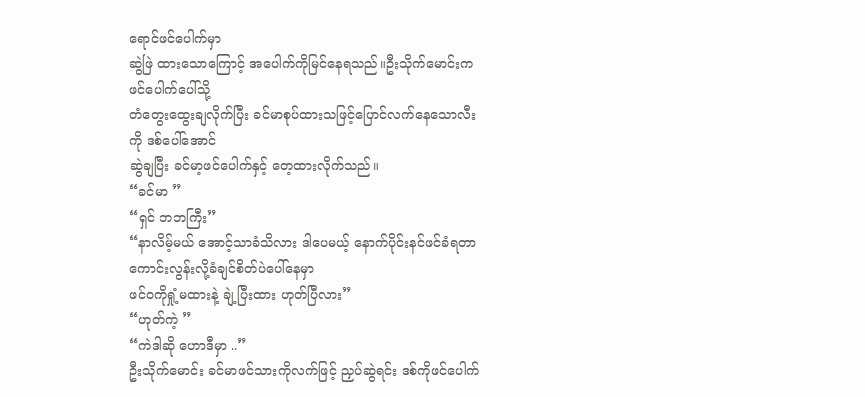ရောင်ဖင်ပေါက်မှာ
ဆွဲဖြဲ ထားသောကြောင့် အပေါက်ကိုမြင်နေရသည်။ဦးသိုက်မောင်းက ဖင်ပေါက်ပေါ်သို့
တံတွေးထွေးချလိုက်ပြီး ခင်မာစုပ်ထားသဖြင့်ပြောင်လက်နေသောလီးကို ဒစ်ပေါ်အောင်
ဆွဲချပြီး ခင်မာ့ဖင်ပေါက်နှင့် တေ့ထားလိုက်သည်။
“ခင်မာ ”
“ရှင် ဘဘကြီး”
“နာလိမ့်မယ် အောင့်သာခံသိလား ဒါပေမယ့် နောက်ပိုင်းနင်ဖင်ခံရတာကောင်းလွန်းလို့ခံချင်စိတ်ပဲပေါ်နေမှာ
ဖင်ဝကိုရှုံ့မထားနဲ့ ချဲ့ပြီးထား ဟုတ်ပြီလား”
“ဟုတ်ကဲ့ ”
“ကဲဒါဆို ဟောဒီမှာ ..”
ဦးသိုက်မောင်း ခင်မာဖင်သားကိုလက်ဖြင့် ညှပ်ဆွဲရင်း ဒစ်ကိုဖင်ပေါက်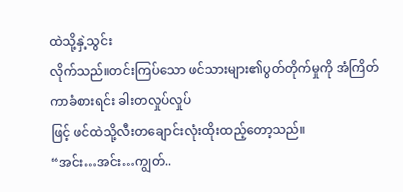ထဲသို့နှဲ့သွင်း
လိုက်သည်။တင်းကြပ်သော ဖင်သားများ၏ပွတ်တိုက်မှုကို အံကြိတ်ကာခံစားရင်း ခါးတလှုပ်လှုပ်
ဖြင့် ဖင်ထဲသို့လီးတချောင်းလုံးထိုးထည့်တော့သည်။
“အင်း…အင်း…ကျွတ်..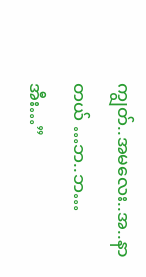ကျွတ်..အမလေး..အ..နာတယ် …ဘ..ဘ…အီး…”